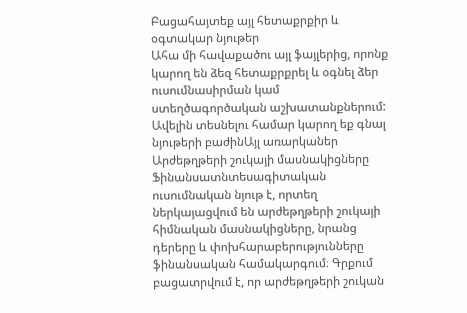Բացահայտեք այլ հետաքրքիր և օգտակար նյութեր
Ահա մի հավաքածու այլ ֆայլերից, որոնք կարող են ձեզ հետաքրքրել և օգնել ձեր ուսումնասիրման կամ ստեղծագործական աշխատանքներում: Ավելին տեսնելու համար կարող եք գնալ նյութերի բաժինԱյլ առարկաներ
Արժեթղթերի շուկայի մասնակիցները
Ֆինանսատնտեսագիտական ուսումնական նյութ է, որտեղ ներկայացվում են արժեթղթերի շուկայի հիմնական մասնակիցները, նրանց դերերը և փոխհարաբերությունները ֆինանսական համակարգում։ Գրքում բացատրվում է, որ արժեթղթերի շուկան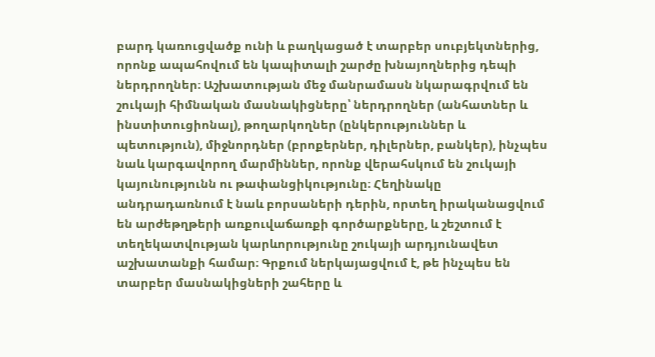բարդ կառուցվածք ունի և բաղկացած է տարբեր սուբյեկտներից, որոնք ապահովում են կապիտալի շարժը խնայողներից դեպի ներդրողներ։ Աշխատության մեջ մանրամասն նկարագրվում են շուկայի հիմնական մասնակիցները՝ ներդրողներ (անհատներ և ինստիտուցիոնալ), թողարկողներ (ընկերություններ և պետություն), միջնորդներ (բրոքերներ, դիլերներ, բանկեր), ինչպես նաև կարգավորող մարմիններ, որոնք վերահսկում են շուկայի կայունությունն ու թափանցիկությունը։ Հեղինակը անդրադառնում է նաև բորսաների դերին, որտեղ իրականացվում են արժեթղթերի առքուվաճառքի գործարքները, և շեշտում է տեղեկատվության կարևորությունը շուկայի արդյունավետ աշխատանքի համար։ Գրքում ներկայացվում է, թե ինչպես են տարբեր մասնակիցների շահերը և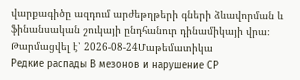վարքագիծը ազդում արժեթղթերի գների ձևավորման և ֆինանսական շուկայի ընդհանուր դինամիկայի վրա։
Թարմացվել է՝ 2026-08-24Մաթեմատիկա
Редкие распады В мезонов и нарушение СР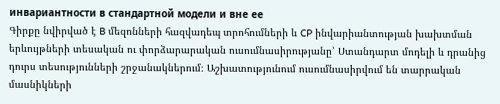инвариантности в стандартной модели и вне ее
Գիրքը նվիրված է B մեզոնների հազվադեպ տրոհումների և CP ինվարիանտության խախտման երևույթների տեսական ու փորձարարական ուսումնասիրությանը՝ Ստանդարտ մոդելի և դրանից դուրս տեսությունների շրջանակներում։ Աշխատությունում ուսումնասիրվում են տարրական մասնիկների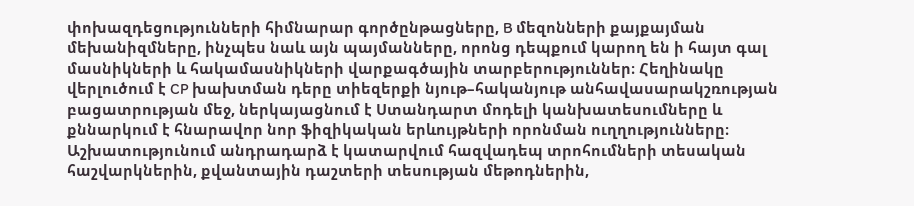փոխազդեցությունների հիմնարար գործընթացները, B մեզոնների քայքայման մեխանիզմները, ինչպես նաև այն պայմանները, որոնց դեպքում կարող են ի հայտ գալ մասնիկների և հակամասնիկների վարքագծային տարբերություններ։ Հեղինակը վերլուծում է CP խախտման դերը տիեզերքի նյութ–հականյութ անհավասարակշռության բացատրության մեջ, ներկայացնում է Ստանդարտ մոդելի կանխատեսումները և քննարկում է հնարավոր նոր ֆիզիկական երևույթների որոնման ուղղությունները։ Աշխատությունում անդրադարձ է կատարվում հազվադեպ տրոհումների տեսական հաշվարկներին, քվանտային դաշտերի տեսության մեթոդներին,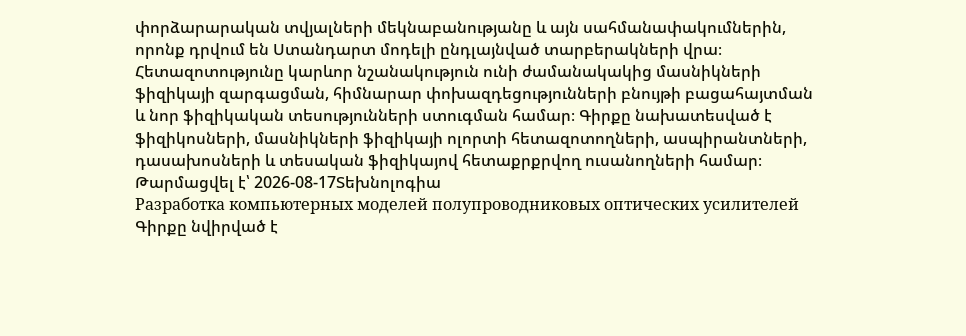փորձարարական տվյալների մեկնաբանությանը և այն սահմանափակումներին, որոնք դրվում են Ստանդարտ մոդելի ընդլայնված տարբերակների վրա։ Հետազոտությունը կարևոր նշանակություն ունի ժամանակակից մասնիկների ֆիզիկայի զարգացման, հիմնարար փոխազդեցությունների բնույթի բացահայտման և նոր ֆիզիկական տեսությունների ստուգման համար։ Գիրքը նախատեսված է ֆիզիկոսների, մասնիկների ֆիզիկայի ոլորտի հետազոտողների, ասպիրանտների, դասախոսների և տեսական ֆիզիկայով հետաքրքրվող ուսանողների համար։
Թարմացվել է՝ 2026-08-17Տեխնոլոգիա
Разработка компьютерных моделей полупроводниковых оптических усилителей
Գիրքը նվիրված է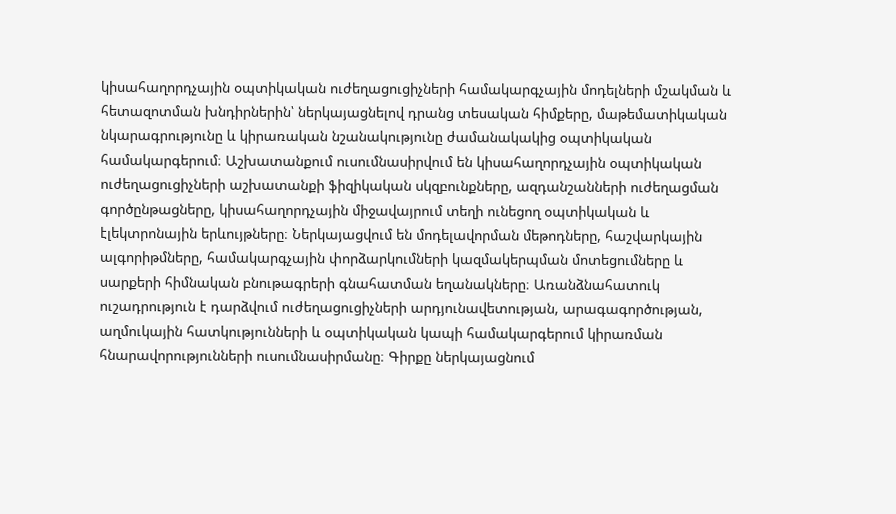կիսահաղորդչային օպտիկական ուժեղացուցիչների համակարգչային մոդելների մշակման և հետազոտման խնդիրներին՝ ներկայացնելով դրանց տեսական հիմքերը, մաթեմատիկական նկարագրությունը և կիրառական նշանակությունը ժամանակակից օպտիկական համակարգերում։ Աշխատանքում ուսումնասիրվում են կիսահաղորդչային օպտիկական ուժեղացուցիչների աշխատանքի ֆիզիկական սկզբունքները, ազդանշանների ուժեղացման գործընթացները, կիսահաղորդչային միջավայրում տեղի ունեցող օպտիկական և էլեկտրոնային երևույթները։ Ներկայացվում են մոդելավորման մեթոդները, հաշվարկային ալգորիթմները, համակարգչային փորձարկումների կազմակերպման մոտեցումները և սարքերի հիմնական բնութագրերի գնահատման եղանակները։ Առանձնահատուկ ուշադրություն է դարձվում ուժեղացուցիչների արդյունավետության, արագագործության, աղմուկային հատկությունների և օպտիկական կապի համակարգերում կիրառման հնարավորությունների ուսումնասիրմանը։ Գիրքը ներկայացնում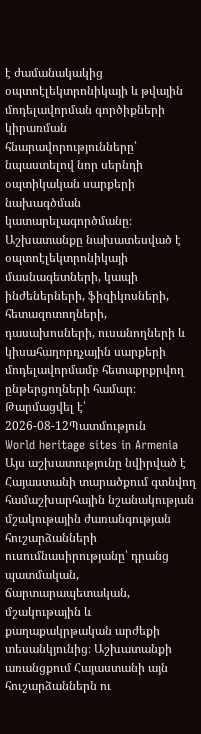է ժամանակակից օպտոէլեկտրոնիկայի և թվային մոդելավորման գործիքների կիրառման հնարավորությունները՝ նպաստելով նոր սերնդի օպտիկական սարքերի նախագծման կատարելագործմանը։ Աշխատանքը նախատեսված է օպտոէլեկտրոնիկայի մասնագետների, կապի ինժեներների, ֆիզիկոսների, հետազոտողների, դասախոսների, ուսանողների և կիսահաղորդչային սարքերի մոդելավորմամբ հետաքրքրվող ընթերցողների համար։
Թարմացվել է՝ 2026-08-12Պատմություն
World heritage sites in Armenia
Այս աշխատությունը նվիրված է Հայաստանի տարածքում գտնվող համաշխարհային նշանակության մշակութային ժառանգության հուշարձանների ուսումնասիրությանը՝ դրանց պատմական, ճարտարապետական, մշակութային և քաղաքակրթական արժեքի տեսանկյունից։ Աշխատանքի առանցքում Հայաստանի այն հուշարձաններն ու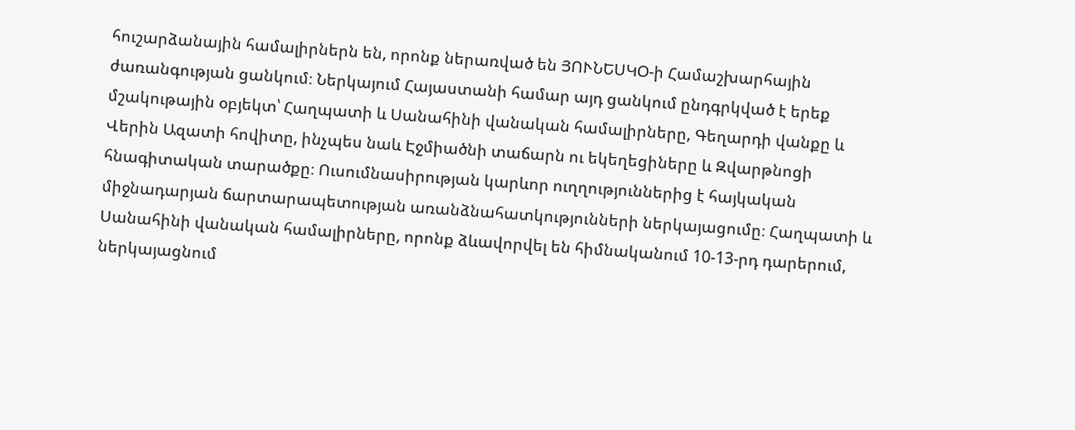հուշարձանային համալիրներն են, որոնք ներառված են ՅՈՒՆԵՍԿՕ-ի Համաշխարհային ժառանգության ցանկում։ Ներկայում Հայաստանի համար այդ ցանկում ընդգրկված է երեք մշակութային օբյեկտ՝ Հաղպատի և Սանահինի վանական համալիրները, Գեղարդի վանքը և Վերին Ազատի հովիտը, ինչպես նաև Էջմիածնի տաճարն ու եկեղեցիները և Զվարթնոցի հնագիտական տարածքը։ Ուսումնասիրության կարևոր ուղղություններից է հայկական միջնադարյան ճարտարապետության առանձնահատկությունների ներկայացումը։ Հաղպատի և Սանահինի վանական համալիրները, որոնք ձևավորվել են հիմնականում 10-13-րդ դարերում, ներկայացնում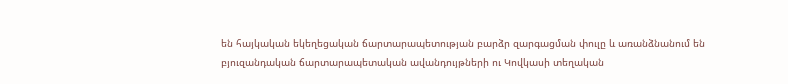են հայկական եկեղեցական ճարտարապետության բարձր զարգացման փուլը և առանձնանում են բյուզանդական ճարտարապետական ավանդույթների ու Կովկասի տեղական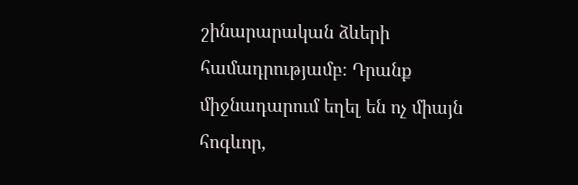շինարարական ձևերի համադրությամբ։ Դրանք միջնադարում եղել են ոչ միայն հոգևոր,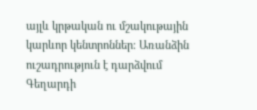այլև կրթական ու մշակութային կարևոր կենտրոններ։ Առանձին ուշադրություն է դարձվում Գեղարդի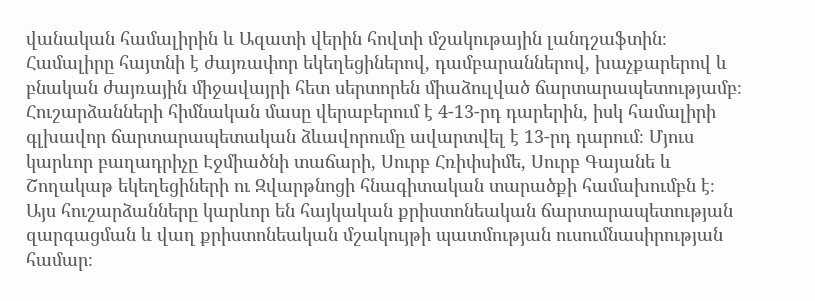վանական համալիրին և Ազատի վերին հովտի մշակութային լանդշաֆտին։ Համալիրը հայտնի է ժայռափոր եկեղեցիներով, դամբարաններով, խաչքարերով և բնական ժայռային միջավայրի հետ սերտորեն միաձուլված ճարտարապետությամբ։ Հուշարձանների հիմնական մասը վերաբերում է 4-13-րդ դարերին, իսկ համալիրի գլխավոր ճարտարապետական ձևավորումը ավարտվել է 13-րդ դարում։ Մյուս կարևոր բաղադրիչը Էջմիածնի տաճարի, Սուրբ Հռիփսիմե, Սուրբ Գայանե և Շողակաթ եկեղեցիների ու Զվարթնոցի հնագիտական տարածքի համախումբն է։ Այս հուշարձանները կարևոր են հայկական քրիստոնեական ճարտարապետության զարգացման և վաղ քրիստոնեական մշակույթի պատմության ուսումնասիրության համար։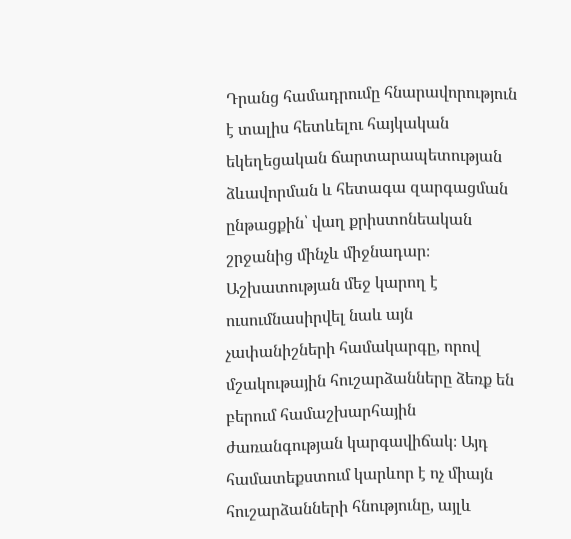Դրանց համադրումը հնարավորություն է տալիս հետևելու հայկական եկեղեցական ճարտարապետության ձևավորման և հետագա զարգացման ընթացքին՝ վաղ քրիստոնեական շրջանից մինչև միջնադար։ Աշխատության մեջ կարող է ուսումնասիրվել նաև այն չափանիշների համակարգը, որով մշակութային հուշարձանները ձեռք են բերում համաշխարհային ժառանգության կարգավիճակ։ Այդ համատեքստում կարևոր է ոչ միայն հուշարձանների հնությունը, այլև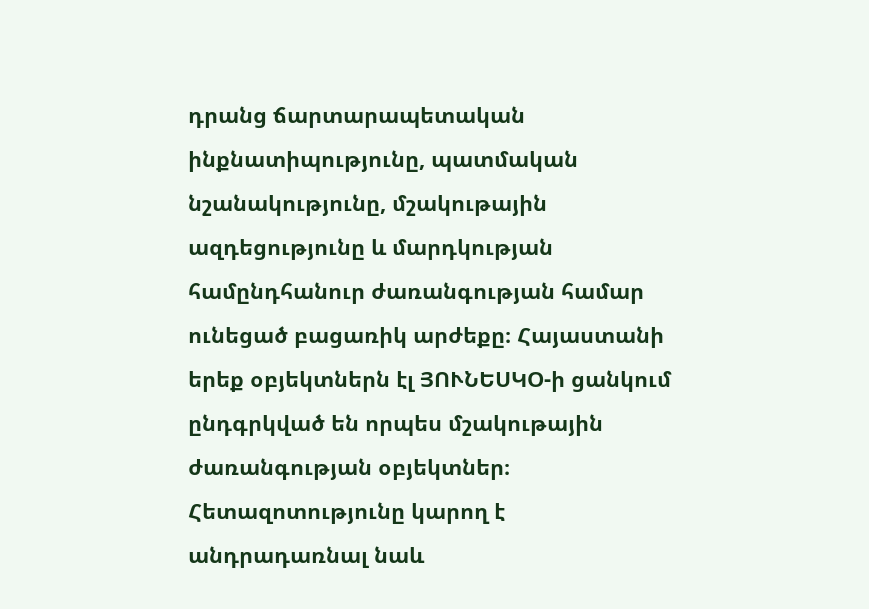դրանց ճարտարապետական ինքնատիպությունը, պատմական նշանակությունը, մշակութային ազդեցությունը և մարդկության համընդհանուր ժառանգության համար ունեցած բացառիկ արժեքը։ Հայաստանի երեք օբյեկտներն էլ ՅՈՒՆԵՍԿՕ-ի ցանկում ընդգրկված են որպես մշակութային ժառանգության օբյեկտներ։ Հետազոտությունը կարող է անդրադառնալ նաև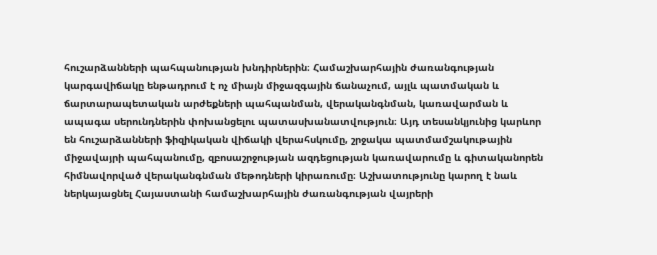հուշարձանների պահպանության խնդիրներին։ Համաշխարհային ժառանգության կարգավիճակը ենթադրում է ոչ միայն միջազգային ճանաչում, այլև պատմական և ճարտարապետական արժեքների պահպանման, վերականգնման, կառավարման և ապագա սերունդներին փոխանցելու պատասխանատվություն։ Այդ տեսանկյունից կարևոր են հուշարձանների ֆիզիկական վիճակի վերահսկումը, շրջակա պատմամշակութային միջավայրի պահպանումը, զբոսաշրջության ազդեցության կառավարումը և գիտականորեն հիմնավորված վերականգնման մեթոդների կիրառումը։ Աշխատությունը կարող է նաև ներկայացնել Հայաստանի համաշխարհային ժառանգության վայրերի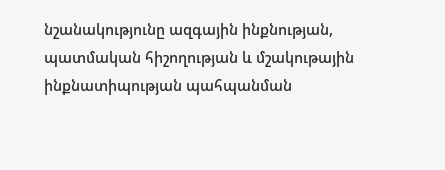նշանակությունը ազգային ինքնության, պատմական հիշողության և մշակութային ինքնատիպության պահպանման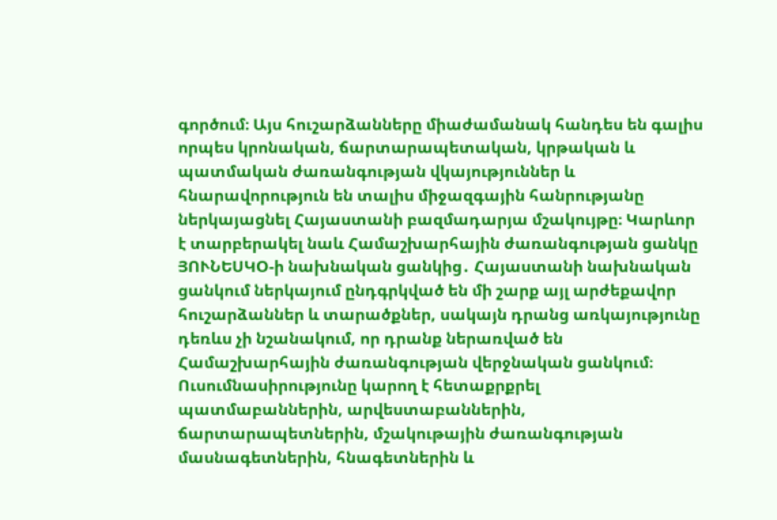գործում։ Այս հուշարձանները միաժամանակ հանդես են գալիս որպես կրոնական, ճարտարապետական, կրթական և պատմական ժառանգության վկայություններ և հնարավորություն են տալիս միջազգային հանրությանը ներկայացնել Հայաստանի բազմադարյա մշակույթը։ Կարևոր է տարբերակել նաև Համաշխարհային ժառանգության ցանկը ՅՈՒՆԵՍԿՕ-ի նախնական ցանկից․ Հայաստանի նախնական ցանկում ներկայում ընդգրկված են մի շարք այլ արժեքավոր հուշարձաններ և տարածքներ, սակայն դրանց առկայությունը դեռևս չի նշանակում, որ դրանք ներառված են Համաշխարհային ժառանգության վերջնական ցանկում։ Ուսումնասիրությունը կարող է հետաքրքրել պատմաբաններին, արվեստաբաններին, ճարտարապետներին, մշակութային ժառանգության մասնագետներին, հնագետներին և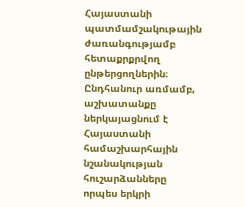Հայաստանի պատմամշակութային ժառանգությամբ հետաքրքրվող ընթերցողներին։ Ընդհանուր առմամբ, աշխատանքը ներկայացնում է Հայաստանի համաշխարհային նշանակության հուշարձանները որպես երկրի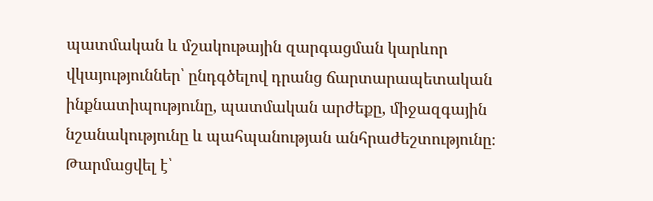պատմական և մշակութային զարգացման կարևոր վկայություններ՝ ընդգծելով դրանց ճարտարապետական ինքնատիպությունը, պատմական արժեքը, միջազգային նշանակությունը և պահպանության անհրաժեշտությունը։
Թարմացվել է՝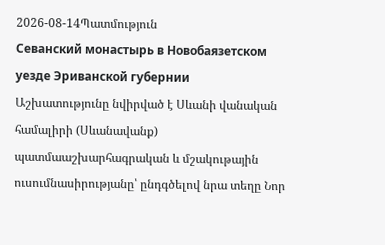2026-08-14Պատմություն
Севанский монастырь в Новобаязетском уезде Эриванской губернии
Աշխատությունը նվիրված է Սևանի վանական համալիրի (Սևանավանք) պատմաաշխարհագրական և մշակութային ուսումնասիրությանը՝ ընդգծելով նրա տեղը Նոր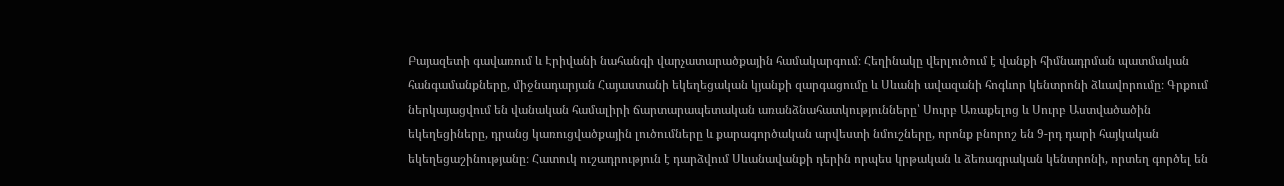Բայազետի գավառում և Էրիվանի նահանգի վարչատարածքային համակարգում։ Հեղինակը վերլուծում է վանքի հիմնադրման պատմական հանգամանքները, միջնադարյան Հայաստանի եկեղեցական կյանքի զարգացումը և Սևանի ավազանի հոգևոր կենտրոնի ձևավորումը։ Գրքում ներկայացվում են վանական համալիրի ճարտարապետական առանձնահատկությունները՝ Սուրբ Առաքելոց և Սուրբ Աստվածածին եկեղեցիները, դրանց կառուցվածքային լուծումները և քարագործական արվեստի նմուշները, որոնք բնորոշ են 9-րդ դարի հայկական եկեղեցաշինությանը։ Հատուկ ուշադրություն է դարձվում Սևանավանքի դերին որպես կրթական և ձեռագրական կենտրոնի, որտեղ գործել են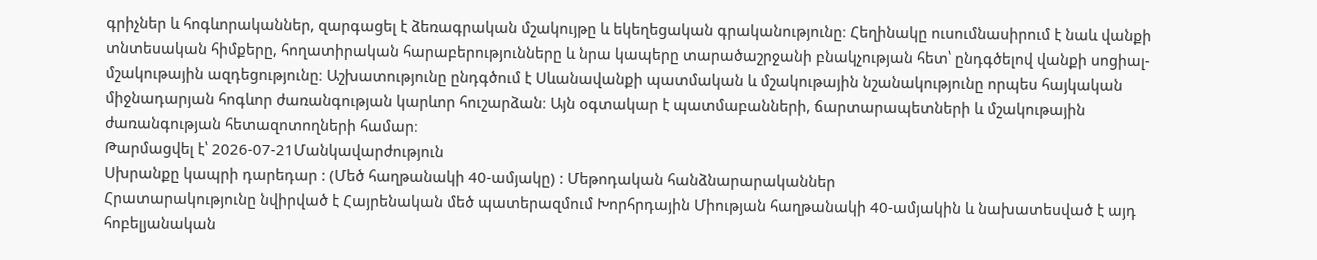գրիչներ և հոգևորականներ, զարգացել է ձեռագրական մշակույթը և եկեղեցական գրականությունը։ Հեղինակը ուսումնասիրում է նաև վանքի տնտեսական հիմքերը, հողատիրական հարաբերությունները և նրա կապերը տարածաշրջանի բնակչության հետ՝ ընդգծելով վանքի սոցիալ-մշակութային ազդեցությունը։ Աշխատությունը ընդգծում է Սևանավանքի պատմական և մշակութային նշանակությունը որպես հայկական միջնադարյան հոգևոր ժառանգության կարևոր հուշարձան։ Այն օգտակար է պատմաբանների, ճարտարապետների և մշակութային ժառանգության հետազոտողների համար։
Թարմացվել է՝ 2026-07-21Մանկավարժություն
Սխրանքը կապրի դարեդար : (Մեծ հաղթանակի 40-ամյակը) : Մեթոդական հանձնարարականներ
Հրատարակությունը նվիրված է Հայրենական մեծ պատերազմում Խորհրդային Միության հաղթանակի 40-ամյակին և նախատեսված է այդ հոբելյանական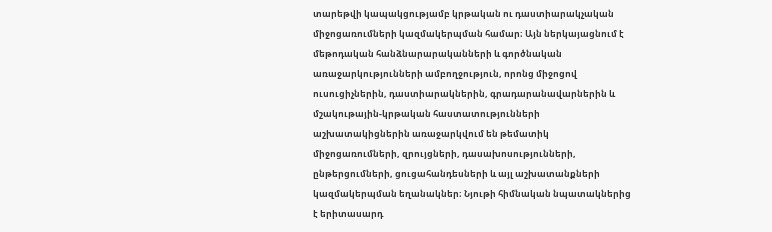տարեթվի կապակցությամբ կրթական ու դաստիարակչական միջոցառումների կազմակերպման համար։ Այն ներկայացնում է մեթոդական հանձնարարականների և գործնական առաջարկությունների ամբողջություն, որոնց միջոցով ուսուցիչներին, դաստիարակներին, գրադարանավարներին և մշակութային-կրթական հաստատությունների աշխատակիցներին առաջարկվում են թեմատիկ միջոցառումների, զրույցների, դասախոսությունների, ընթերցումների, ցուցահանդեսների և այլ աշխատանքների կազմակերպման եղանակներ։ Նյութի հիմնական նպատակներից է երիտասարդ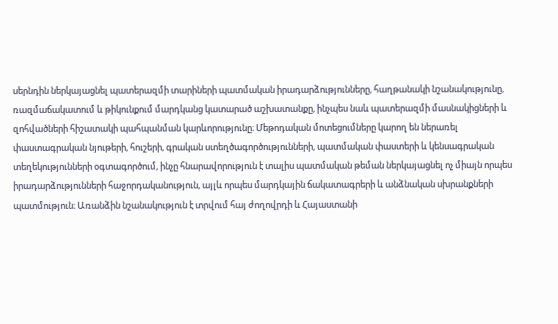սերնդին ներկայացնել պատերազմի տարիների պատմական իրադարձությունները, հաղթանակի նշանակությունը, ռազմաճակատում և թիկունքում մարդկանց կատարած աշխատանքը, ինչպես նաև պատերազմի մասնակիցների և զոհվածների հիշատակի պահպանման կարևորությունը։ Մեթոդական մոտեցումները կարող են ներառել փաստագրական նյութերի, հուշերի, գրական ստեղծագործությունների, պատմական փաստերի և կենսագրական տեղեկությունների օգտագործում, ինչը հնարավորություն է տալիս պատմական թեման ներկայացնել ոչ միայն որպես իրադարձությունների հաջորդականություն, այլև որպես մարդկային ճակատագրերի և անձնական սխրանքների պատմություն։ Առանձին նշանակություն է տրվում հայ ժողովրդի և Հայաստանի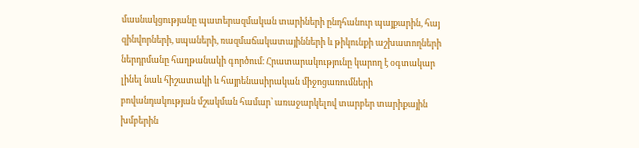մասնակցությանը պատերազմական տարիների ընդհանուր պայքարին, հայ զինվորների, սպաների, ռազմաճակատայինների և թիկունքի աշխատողների ներդրմանը հաղթանակի գործում։ Հրատարակությունը կարող է օգտակար լինել նաև հիշատակի և հայրենասիրական միջոցառումների բովանդակության մշակման համար՝ առաջարկելով տարբեր տարիքային խմբերին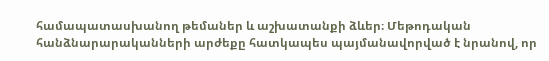համապատասխանող թեմաներ և աշխատանքի ձևեր։ Մեթոդական հանձնարարականների արժեքը հատկապես պայմանավորված է նրանով, որ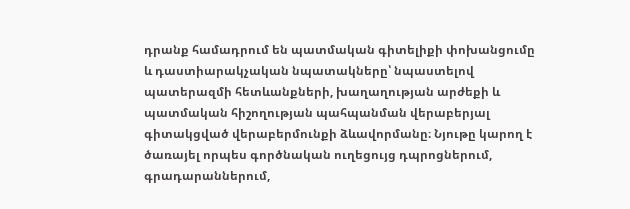դրանք համադրում են պատմական գիտելիքի փոխանցումը և դաստիարակչական նպատակները՝ նպաստելով պատերազմի հետևանքների, խաղաղության արժեքի և պատմական հիշողության պահպանման վերաբերյալ գիտակցված վերաբերմունքի ձևավորմանը։ Նյութը կարող է ծառայել որպես գործնական ուղեցույց դպրոցներում, գրադարաններում,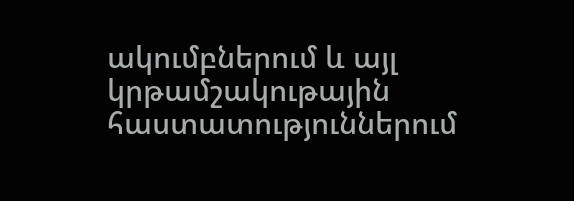ակումբներում և այլ կրթամշակութային հաստատություններում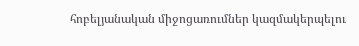հոբելյանական միջոցառումներ կազմակերպելու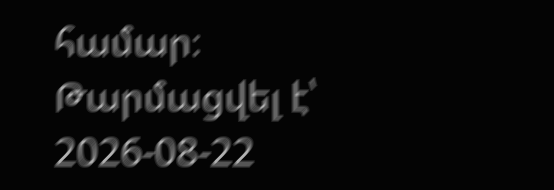համար։
Թարմացվել է՝ 2026-08-22